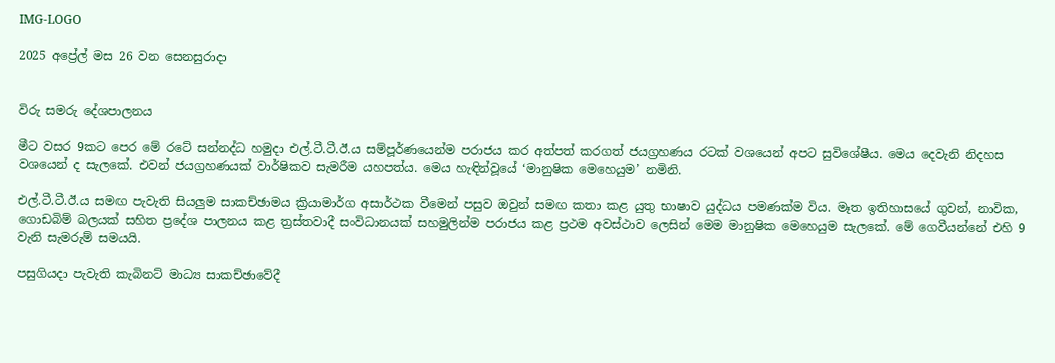IMG-LOGO

2025 අප්‍රේල් මස 26 වන සෙනසුරාදා


විරු සමරු දේශපාලනය

මීට වසර 9කට පෙර මේ රටේ සන්නද්ධ හමුදා එල්.ටී.ටී.ඊ.ය සම්පූර්ණයෙන්ම පරාජය කර අත්පත් කරගත් ජයග්‍රහණය රටක් වශයෙන් අපට සුවිශේෂීය. මෙය දෙවැනි නිදහස වශයෙන් ද සැලකේ. එවන් ජයග්‍රහණයක් වාර්ෂිකව සැමරීම යහපත්ය. මෙය හැඳින්වූයේ ‘මානුෂික මෙහෙයුම’ නමිනි.

එල්.ටී.ටී.ඊ.ය සමඟ පැවැති සියලුම සාකච්ඡාමය ක්‍රියාමාර්ග අසාර්ථක වීමෙන් පසුව ඔවුන් සමඟ කතා කළ යුතු භාෂාව යුද්ධය පමණක්ම විය. මෑත ඉතිහාසයේ ගුවන්, නාවික, ගොඩබිම් බලයක් සහිත ප්‍රදේශ පාලනය කළ ත්‍රස්තවාදී සංවිධානයක් සහමුලින්ම පරාජය කළ ප්‍රථම අවස්ථාව ලෙසින් මෙම මානුෂික මෙහෙයුම සැලකේ. මේ ගෙවීයන්නේ එහි 9 වැනි සැමරුම් සමයයි.

පසුගියදා පැවැති කැබිනට් මාධ්‍ය සාකච්ඡාවේදී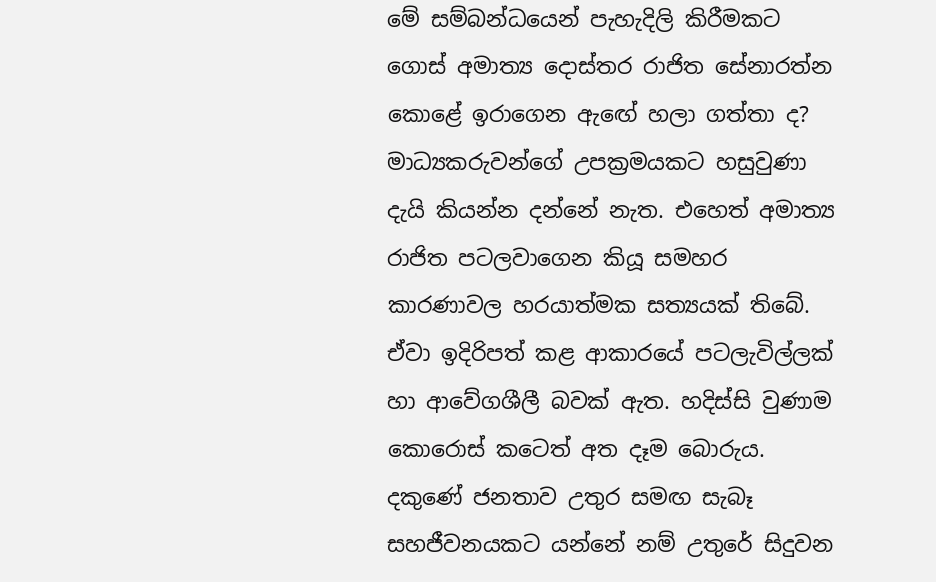මේ සම්බන්ධයෙන් පැහැදිලි කිරීමකට ගොස් අමාත්‍ය දොස්තර රාජිත සේනාරත්න කොළේ ඉරාගෙන ඇඟේ හලා ගත්තා ද? මාධ්‍යකරුවන්ගේ උපක්‍රමයකට හසුවුණා දැයි කියන්න දන්නේ නැත. එහෙත් අමාත්‍ය රාජිත පටලවාගෙන කියූ සමහර කාරණාවල හරයාත්මක සත්‍යයක් තිබේ. ඒවා ඉදිරිපත් කළ ආකාරයේ පටලැවිල්ලක් හා ආවේගශීලී බවක් ඇත. හදිස්සි වුණාම කොරොස් කටෙත් අත දෑම බොරුය. දකුණේ ජනතාව උතුර සමඟ සැබෑ සහජීවනයකට යන්නේ නම් උතුරේ සිදුවන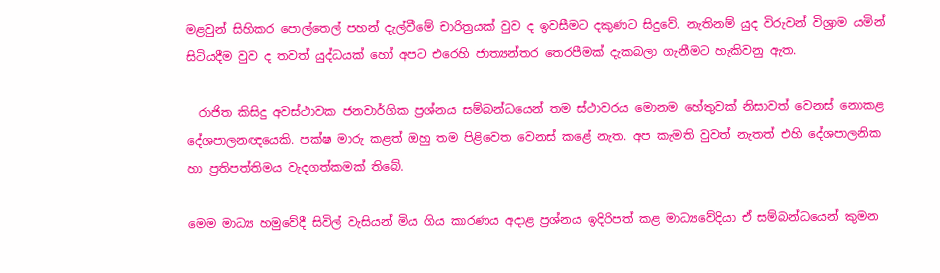මළවුන් සිහිකර පොල්තෙල් පහන් දැල්වීමේ චාරිත්‍රයක් වුව ද ඉවසීමට දකුණට සිදුවේ. නැතිනම් යුද විරුවන් විශ්‍රාම යමින් සිටියදීම වුව ද තවත් යුද්ධයක් හෝ අපට එරෙහි ජාත්‍යන්තර තෙරපීමක් දැකබලා ගැනීමට හැකිවනු ඇත.

  රාජිත කිසිදු අවස්ථාවක ජනවාර්ගික ප්‍රශ්නය සම්බන්ධයෙන් තම ස්ථාවරය මොනම හේතුවක් නිසාවත් වෙනස් නොකළ දේශපාලනඥයෙකි. පක්ෂ මාරු කළත් ඔහු තම පිළිවෙත වෙනස් කළේ නැත. අප කැමති වුවත් නැතත් එහි දේශපාලනික හා ප්‍රතිපත්තිමය වැදගත්කමක් තිබේ.

මෙම මාධ්‍ය හමුවේදී සිවිල් වැසියන් මිය ගිය කාරණය අදාළ ප්‍රශ්නය ඉදිරිපත් කළ මාධ්‍යවේදියා ඒ සම්බන්ධයෙන් කුමන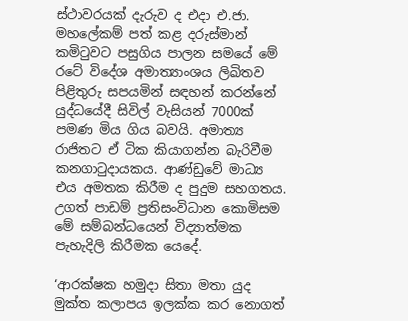ස්ථාවරයක් දැරුව ද එදා එ.ජා. මහලේකම් පත් කළ දරුස්මාන් කමිටුවට පසුගිය පාලන සමයේ මේ රටේ විදේශ අමාත්‍යාංශය ලිඛිතව පිළිතුරු සපයමින් සඳහන් කරන්නේ යුද්ධයේදී සිවිල් වැසියන් 7000ක් පමණ මිය ගිය බවයි. අමාත්‍ය රාජිතට ඒ ටික කියාගන්න බැරිවීම කනගාටුදායකය. ආණ්ඩුවේ මාධ්‍ය එය අමතක කිරීම ද පුදුම සහගතය. උගත් පාඩම් ප්‍රතිසංවිධාන කොමිසම මේ සම්බන්ධයෙන් විද්‍යාත්මක පැහැදිලි කිරීමක යෙදේ.

‘ආරක්ෂක හමුදා සිතා මතා යුද මුක්ත කලාපය ඉලක්ක කර නොගත්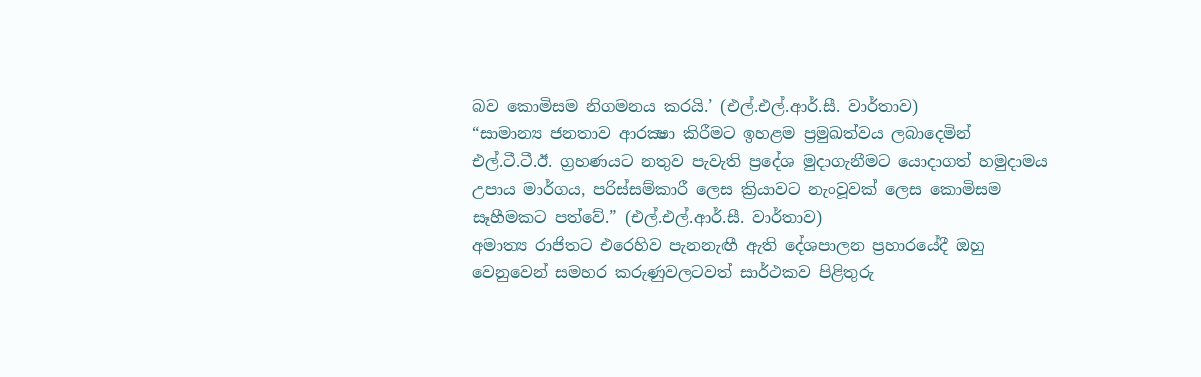බව කොමිසම නිගමනය කරයි.’ (එල්.එල්.ආර්.සී. වාර්තාව)
“සාමාන්‍ය ජනතාව ආරක්‍ෂා කිරීමට ඉහළම ප්‍රමුඛත්වය ලබාදෙමින් එල්.ටී.ටී.ඊ. ග්‍රහණයට නතුව පැවැති ප්‍රදේශ මුදාගැනීමට යොදාගත් හමුදාමය උපාය මාර්ගය, පරිස්සම්කාරී ලෙස ක්‍රියාවට නැංවූවක් ලෙස කොමිසම සෑහීමකට පත්වේ.” (එල්.එල්.ආර්.සී. වාර්තාව)
අමාත්‍ය රාජිතට එරෙහිව පැනනැඟී ඇති දේශපාලන ප්‍රහාරයේදී ඔහු වෙනුවෙන් සමහර කරුණුවලටවත් සාර්ථකව පිළිතුරු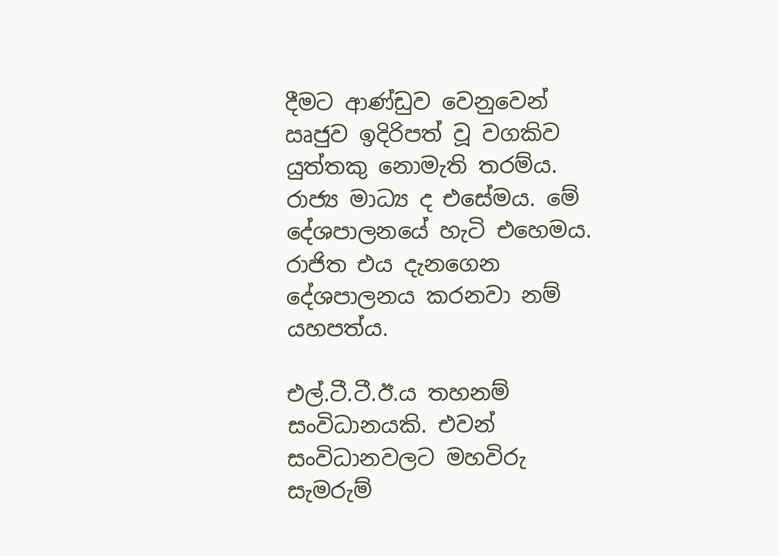දීමට ආණ්ඩුව වෙනුවෙන් ඍජුව ඉදිරිපත් වූ වගකිව යුත්තකු නොමැති තරම්ය. රාජ්‍ය මාධ්‍ය ද එසේමය. මේ දේශපාලනයේ හැටි එහෙමය. රාජිත එය දැනගෙන දේශපාලනය කරනවා නම් යහපත්ය.

එල්.ටී.ටී.ඊ.ය තහනම් සංවිධානයකි. එවන් සංවිධානවලට මහවිරු සැමරුම්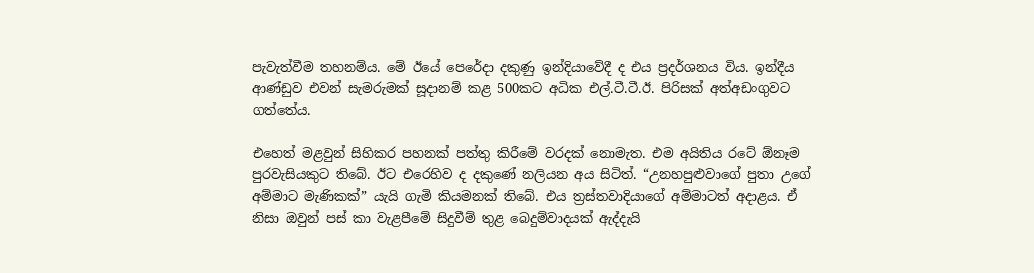පැවැත්වීම තහනම්ය. මේ ඊයේ පෙරේදා දකුණු ඉන්දියාවේදී ද එය ප්‍රදර්ශනය විය. ඉන්දීය ආණ්ඩුව එවන් සැමරුමක් සූදානම් කළ 500කට අධික එල්.ටී.ටී.ඊ. පිරිසක් අත්අඩංගුවට ගත්තේය.

එහෙත් මළවුන් සිහිකර පහනක් පත්තු කිරීමේ වරදක් නොමැත. එම අයිතිය රටේ ඕනෑම පුරවැසියකුට තිබේ. ඊට එරෙහිව ද දකුණේ නලියන අය සිටිත්. “උනහපුළුවාගේ පුතා උගේ අම්මාට මැණිකක්” යැයි ගැමි කියමනක් තිබේ. එය ත්‍රස්තවාදියාගේ අම්මාටත් අදාළය. ඒ නිසා ඔවුන් පස් කා වැළපීමේ සිදුවීම් තුළ බෙදුම්වාදයක් ඇද්දැයි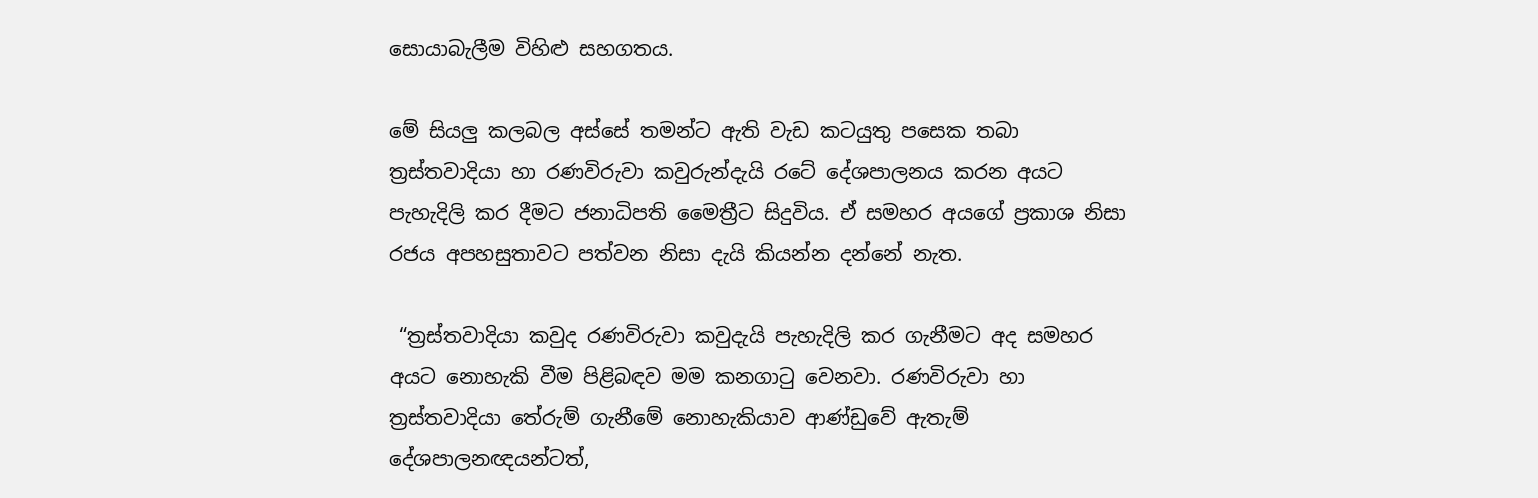සොයාබැලීම විහිළු සහගතය.

මේ සියලු කලබල අස්සේ තමන්ට ඇති වැඩ කටයුතු පසෙක තබා ත්‍රස්තවාදියා හා රණවිරුවා කවුරුන්දැයි රටේ දේශපාලනය කරන අයට පැහැදිලි කර දීමට ජනාධිපති මෛත්‍රීට සිදුවිය. ඒ සමහර අයගේ ප්‍රකාශ නිසා රජය අපහසුතාවට පත්වන නිසා දැයි කියන්න දන්නේ නැත.

 “ත්‍රස්තවාදියා කවුද රණවිරුවා කවුදැයි පැහැදිලි කර ගැනීමට අද සමහර අයට නොහැකි වීම පිළිබඳව මම කනගාටු වෙනවා. රණවිරුවා හා ත්‍රස්තවාදියා තේරුම් ගැනීමේ නොහැකියාව ආණ්ඩුවේ ඇතැම් දේශපාලනඥයන්ටත්,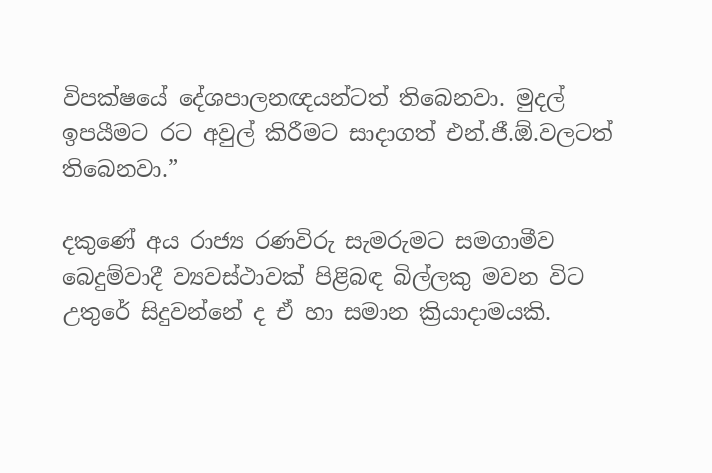විපක්ෂයේ දේශපාලනඥයන්ටත් තිබෙනවා. මුදල් ඉපයීමට රට අවුල් කිරීමට සාදාගත් එන්.ජී.ඕ.වලටත් තිබෙනවා.”

දකුණේ අය රාජ්‍ය රණවිරු සැමරුමට සමගාමීව බෙදුම්වාදී ව්‍යවස්ථාවක් පිළිබඳ බිල්ලකු මවන විට උතුරේ සිදුවන්නේ ද ඒ හා සමාන ක්‍රියාදාමයකි.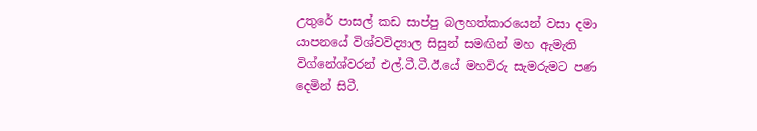උතුරේ පාසල් කඩ සාප්පු බලහත්කාරයෙන් වසා දමා යාපනයේ විශ්වවිද්‍යාල සිසුන් සමඟින් මහ ඇමැති විග්නේශ්වරන් එල්.ටී.ටී.ඊ.යේ මහවිරු සැමරුමට පණ දෙමින් සිටී.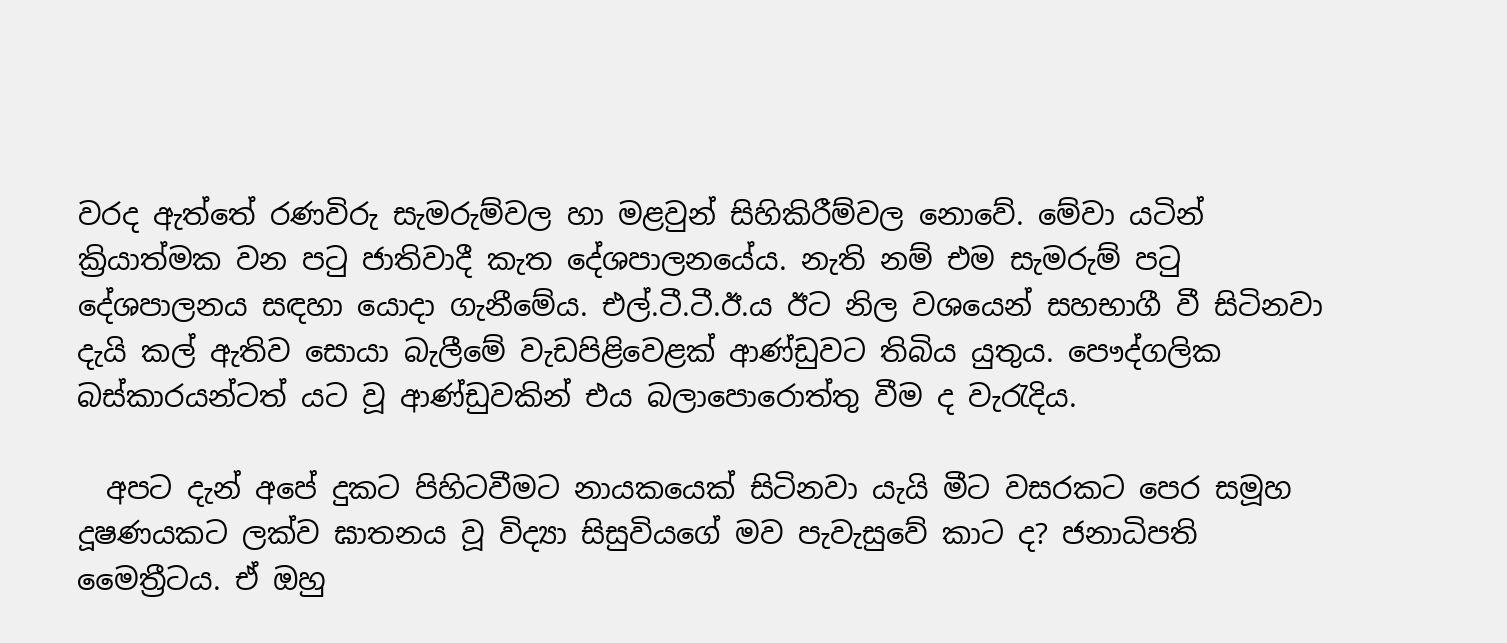වරද ඇත්තේ රණවිරු සැමරුම්වල හා මළවුන් සිහිකිරීම්වල නොවේ. මේවා යටින් ක්‍රියාත්මක වන පටු ජාතිවාදී කැත දේශපාලනයේය. නැති නම් එම සැමරුම් පටු දේශපාලනය සඳහා යොදා ගැනීමේය. එල්.ටී.ටී.ඊ.ය ඊට නිල වශයෙන් සහභාගී වී සිටිනවා දැයි කල් ඇතිව සොයා බැලීමේ වැඩපිළිවෙළක් ආණ්ඩුවට තිබිය යුතුය. පෞද්ගලික බස්කාරයන්ටත් යට වූ ආණ්ඩුවකින් එය බලාපොරොත්තු වීම ද වැරැදිය.

  අපට දැන් අපේ දුකට පිහිටවීමට නායකයෙක් සිටිනවා යැයි මීට වසරකට පෙර සමූහ දූෂණයකට ලක්ව ඝාතනය වූ විද්‍යා සිසුවියගේ මව පැවැසුවේ කාට ද? ජනාධිපති මෛත්‍රීටය. ඒ ඔහු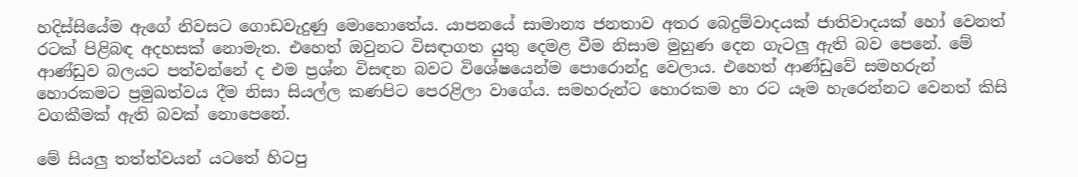හදිස්සියේම ඇගේ නිවසට ගොඩවැදුණු මොහොතේය. යාපනයේ සාමාන්‍ය ජනතාව අතර බෙදුම්වාදයක් ජාතිවාදයක් හෝ වෙනත් රටක් පිළිබඳ අදහසක් නොමැත. එහෙත් ඔවුනට විසඳාගත යුතු දෙමළ වීම නිසාම මුහුණ දෙන ගැටලු ඇති බව පෙනේ. මේ ආණ්ඩුව බලයට පත්වන්නේ ද එම ප්‍රශ්න විසඳන බවට විශේෂයෙන්ම පොරොන්දු වෙලාය. එහෙත් ආණ්ඩුවේ සමහරුන් හොරකමට ප්‍රමුඛත්වය දීම නිසා සියල්ල කණපිට පෙරළිලා වාගේය. සමහරුන්ට හොරකම හා රට යෑම හැරෙන්නට වෙනත් කිසි වගකීමක් ඇති බවක් නොපෙනේ.

මේ සියලු තත්ත්වයන් යටතේ හිටපු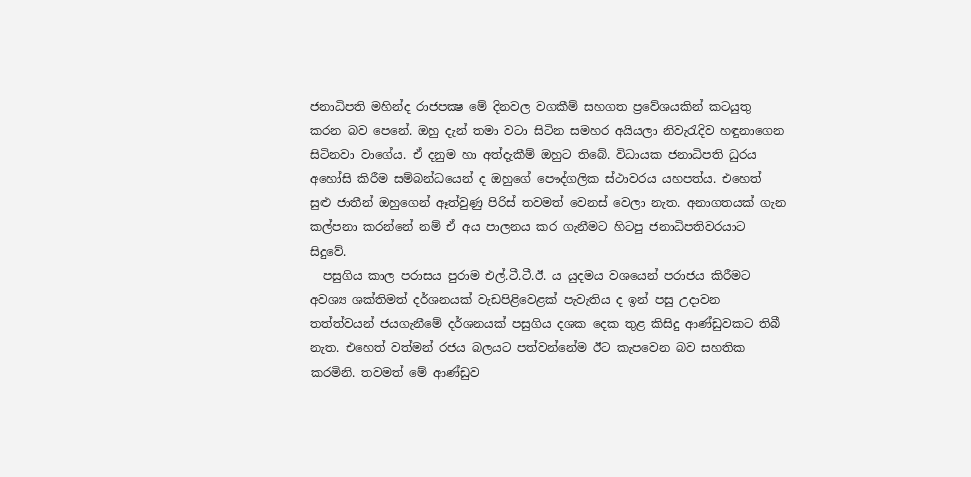ජනාධිපති මහින්ද රාජපක්‍ෂ මේ දිනවල වගකීම් සහගත ප්‍රවේශයකින් කටයුතු කරන බව පෙනේ. ඔහු දැන් තමා වටා සිටින සමහර අයියලා නිවැරැදිව හඳුනාගෙන සිටිනවා වාගේය. ඒ දනුම හා අත්දැකීම් ඔහුට තිබේ. විධායක ජනාධිපති ධුරය අහෝසි කිරීම සම්බන්ධයෙන් ද ඔහුගේ පෞද්ගලික ස්ථාවරය යහපත්ය. එහෙත් සුළු ජාතීන් ඔහුගෙන් ඈත්වුණු පිරිස් තවමත් වෙනස් වෙලා නැත. අනාගතයක් ගැන කල්පනා කරන්නේ නම් ඒ අය පාලනය කර ගැනීමට හිටපු ජනාධිපතිවරයාට සිදුවේ.
  පසුගිය කාල පරාසය පුරාම එල්.ටී.ටී.ඊ. ය යුදමය වශයෙන් පරාජය කිරීමට අවශ්‍ය ශක්තිමත් දර්ශනයක් වැඩපිළිවෙළක් පැවැතිය ද ඉන් පසු උදාවන තත්ත්වයන් ජයගැනීමේ දර්ශනයක් පසුගිය දශක දෙක තුළ කිසිදු ආණ්ඩුවකට තිබී නැත. එහෙත් වත්මන් රජය බලයට පත්වන්නේම ඊට කැපවෙන බව සහතික කරමිනි. තවමත් මේ ආණ්ඩුව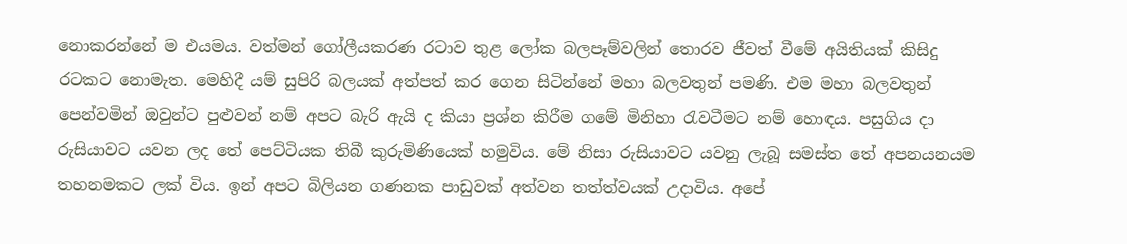නොකරන්නේ ම එයමය. වත්මන් ගෝලීයකරණ රටාව තුළ ලෝක බලපෑම්වලින් තොරව ජීවත් වීමේ අයිතියක් කිසිදු රටකට නොමැත. මෙහිදී යම් සුපිරි බලයක් අත්පත් කර ගෙන සිටින්නේ මහා බලවතුන් පමණි. එම මහා බලවතුන් පෙන්වමින් ඔවුන්ට පුළුවන් නම් අපට බැරි ඇයි ද කියා ප්‍රශ්න කිරීම ගමේ මිනිහා රැවටීමට නම් හොඳය. පසුගිය දා රුසියාවට යවන ලද තේ පෙට්ටියක තිබී කුරුමිණියෙක් හමුවිය. මේ නිසා රුසියාවට යවනු ලැබූ සමස්ත තේ අපනයනයම තහනමකට ලක් විය. ඉන් අපට බිලියන ගණනක පාඩුවක් අත්වන තත්ත්වයක් උදාවිය. අපේ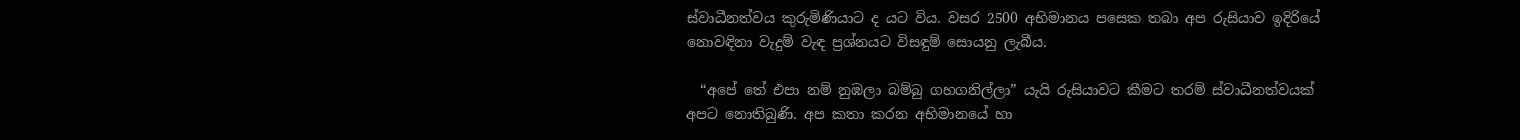ස්වාධීනත්වය කුරුමිණියාට ද යට විය. වසර 2500 අභිමානය පසෙක තබා අප රුසියාව ඉදිරියේ නොවඳිනා වැදුම් වැඳ ප්‍රශ්නයට විසඳුම් සොයනු ලැබීය.

  “අපේ තේ එපා නම් නුඹලා බම්බු ගහගනිල්ලා” යැයි රුසියාවට කීමට තරම් ස්වාධීනත්වයක් අපට නොතිබුණි. අප කතා කරන අභිමානයේ හා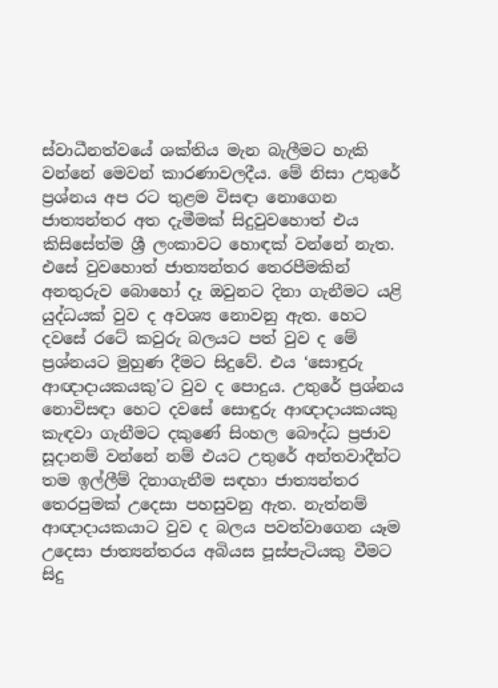ස්වාධීනත්වයේ ශක්තිය මැන බැලීමට හැකි වන්නේ මෙවන් කාරණාවලදීය. මේ නිසා උතුරේ ප්‍රශ්නය අප රට තුළම විසඳා නොගෙන ජාත්‍යන්තර අත දැමීමක් සිදුවුවහොත් එය කිසිසේත්ම ශ්‍රී ලංකාවට හොඳක් වන්නේ නැත. එසේ වුවහොත් ජාත්‍යන්තර තෙරපීමකින් අනතුරුව බොහෝ දෑ ඔවුනට දිනා ගැනීමට යළි යුද්ධයක් වුව ද අවශ්‍ය නොවනු ඇත. හෙට දවසේ රටේ කවුරු බලයට පත් වුව ද මේ ප්‍රශ්නයට මුහුණ දීමට සිදුවේ. එය ‘සොඳුරු ආඥාදායකයකු’ට වුව ද පොදුය. උතුරේ ප්‍රශ්නය නොවිසඳා හෙට දවසේ සොඳුරු ආඥාදායකයකු කැඳවා ගැනීමට දකුණේ සිංහල බෞද්ධ ප්‍රජාව සූදානම් වන්නේ නම් එයට උතුරේ අන්තවාදීන්ට තම ඉල්ලීම් දිනාගැනීම සඳහා ජාත්‍යන්තර තෙරපුමක් උදෙසා පහසුවනු ඇත. නැත්නම් ආඥාදායකයාට වුව ද බලය පවත්වාගෙන යෑම උදෙසා ජාත්‍යන්තරය අබියස පූස්පැටියකු වීමට සිදු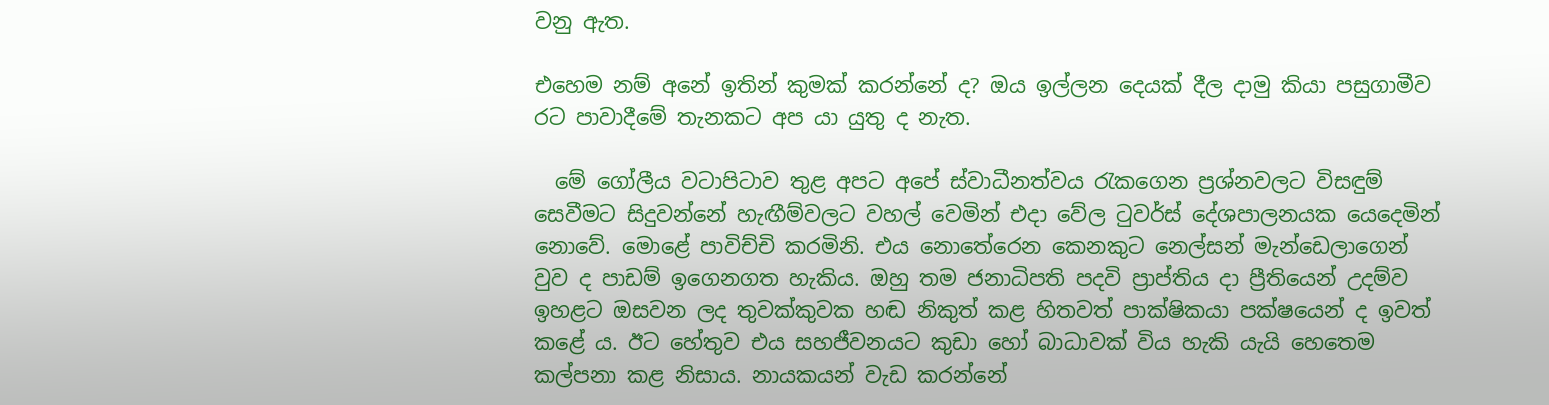වනු ඇත.

එහෙම නම් අනේ ඉතින් කුමක් කරන්නේ ද? ඔය ඉල්ලන දෙයක් දීල දාමු කියා පසුගාමීව රට පාවාදීමේ තැනකට අප යා යුතු ද නැත.

  මේ ගෝලීය වටාපිටාව තුළ අපට අපේ ස්වාධීනත්වය රැකගෙන ප්‍රශ්නවලට විසඳුම් සෙවීමට සිදුවන්නේ හැඟීම්වලට වහල් වෙමින් එදා වේල ටුවර්ස් දේශපාලනයක යෙදෙමින් නොවේ. මොළේ පාවිච්චි කරමිනි. එය නොතේරෙන කෙනකුට නෙල්සන් මැන්ඩෙලාගෙන් වුව ද පාඩම් ඉගෙනගත හැකිය. ඔහු තම ජනාධිපති පදවි ප්‍රාප්තිය දා ප්‍රීතියෙන් උදම්ව ඉහළට ඔසවන ලද තුවක්කුවක හඬ නිකුත් කළ හිතවත් පාක්ෂිකයා පක්ෂයෙන් ද ඉවත් කළේ ය. ඊට හේතුව එය සහජීවනයට කුඩා හෝ බාධාවක් විය හැකි යැයි හෙතෙම කල්පනා කළ නිසාය. නායකයන් වැඩ කරන්නේ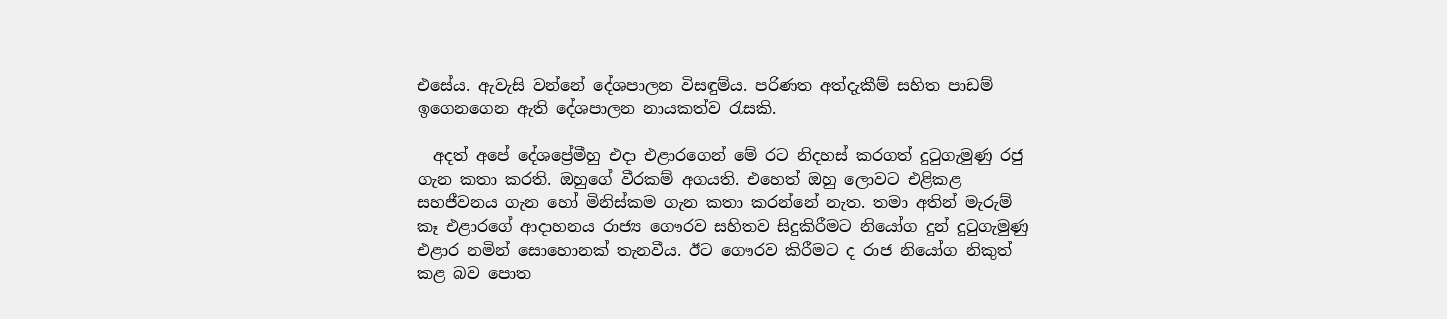එසේය. ඇවැසි වන්නේ දේශපාලන විසඳුම්ය. පරිණත අත්දැකීම් සහිත පාඩම් ඉගෙනගෙන ඇති දේශපාලන නායකත්ව රැසකි.

  අදත් අපේ දේශප්‍රේමීහු එදා එළාරගෙන් මේ රට නිදහස් කරගත් දුටුගැමුණු රජු ගැන කතා කරති. ඔහුගේ වීරකම් අගයති. එහෙත් ඔහු ලොවට එළිකළ සහජීවනය ගැන හෝ මිනිස්කම ගැන කතා කරන්නේ නැත. තමා අතින් මැරුම් කෑ එළාරගේ ආදාහනය රාජ්‍ය ගෞරව සහිතව සිදුකිරීමට නියෝග දුන් දුටුගැමුණු එළාර නමින් සොහොනක් තැනවීය. ඊට ගෞරව කිරීමට ද රාජ නියෝග නිකුත් කළ බව පොත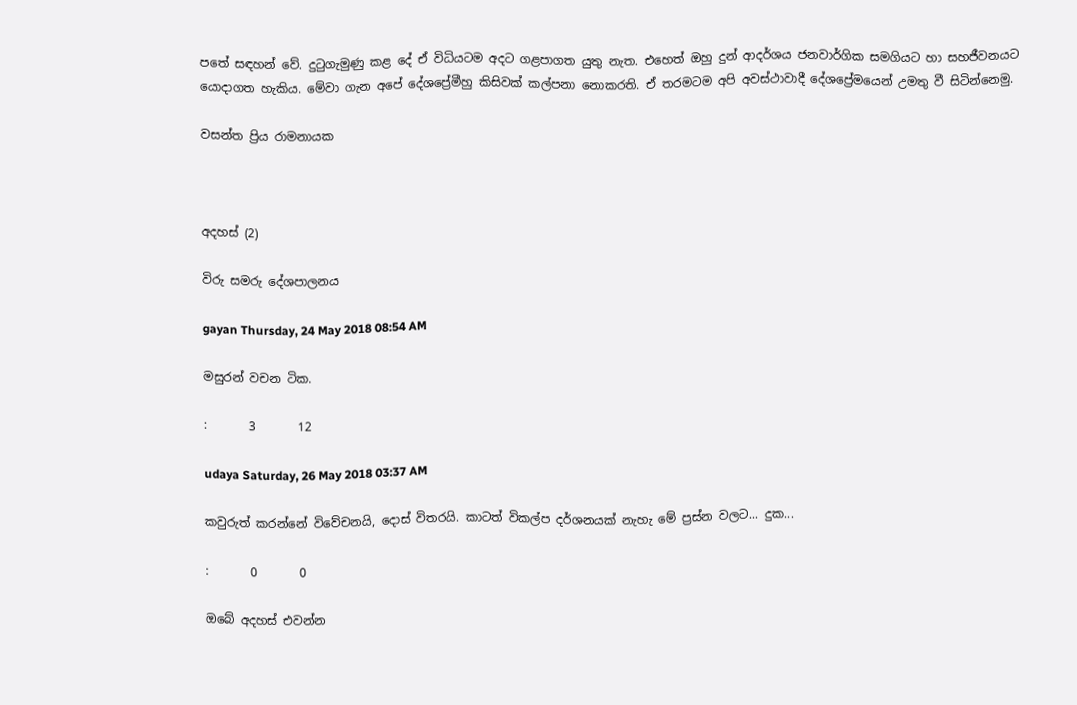පතේ සඳහන් වේ. දුටුගැමුණු කළ දේ ඒ විධියටම අදට ගළපාගත යුතු නැත. එහෙත් ඔහු දුන් ආදර්ශය ජනවාර්ගික සමගියට හා සහජීවනයට යොදාගත හැකිය. මේවා ගැන අපේ දේශප්‍රේමීහු කිසිවක් කල්පනා නොකරති. ඒ තරමටම අපි අවස්ථාවාදී දේශප්‍රේමයෙන් උමතු වී සිටින්නෙමු.

වසන්ත ප්‍රිය රාමනායක



අදහස් (2)

විරු සමරු දේශපාලනය

gayan Thursday, 24 May 2018 08:54 AM

මසුරන් වචන ටික.

:       3       12

udaya Saturday, 26 May 2018 03:37 AM

කවුරුත් කරන්නේ විවේචනයි, දොස් විතරයි. කාටත් විකල්ප දර්ශනයක් නැහැ මේ ප්‍රස්න වලට... දුක...

:       0       0

ඔබේ අදහස් එවන්න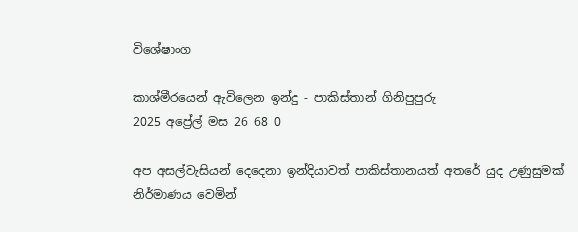විශේෂාංග

කාශ්මීරයෙන් ඇවිලෙන ඉන්දු - පාකිස්තාන් ගිනිපුපුරු
2025 අප්‍රේල් මස 26 68 0

අප අසල්වැසියන් දෙදෙනා ඉන්දියාවත් පාකිස්තානයත් අතරේ යුද උණුසුමක් නිර්මාණය වෙමින්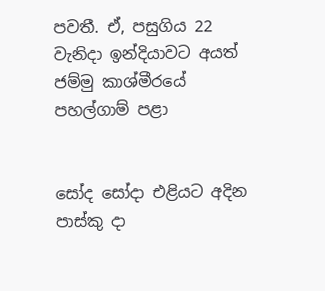පවතී. ඒ, පසුගිය 22 වැනිදා ඉන්දියාවට අයත් ජම්මු කාශ්මීරයේ පහල්ගාම් පළා


සෝද සෝදා එළියට අදින පාස්කු දා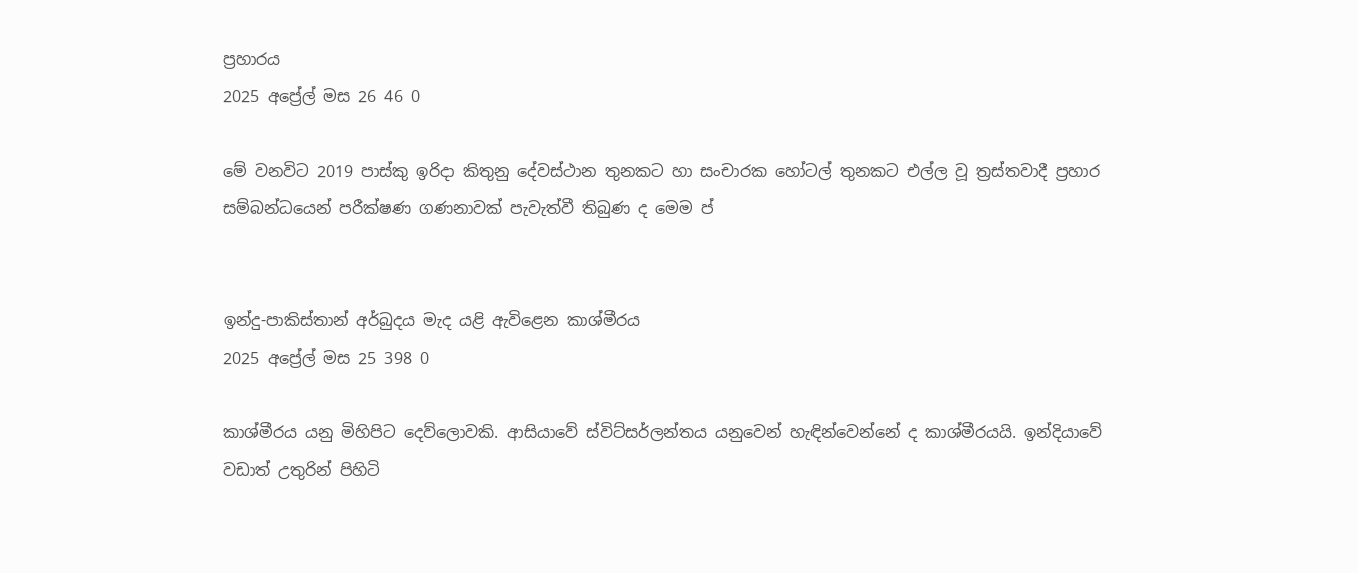ප්‍රහාරය
2025 අප්‍රේල් මස 26 46 0

මේ වනවිට 2019 පාස්කු ඉරිදා කිතුනු දේවස්ථාන තුනකට හා සංචාරක හෝටල් තුනකට එල්ල වූ ත්‍රස්තවාදී ප්‍රහාර සම්බන්ධයෙන් පරීක්ෂණ ගණනාවක් පැවැත්වී තිබුණ ද මෙම ප්‍


ඉන්දු-පාකිස්තාන් අර්බුදය මැද යළි ඇවිළෙන කාශ්මීරය
2025 අප්‍රේල් මස 25 398 0

කාශ්මීරය යනු මිහිපිට දෙව්ලොවකි. ආසියාවේ ස්විට්සර්ලන්තය යනුවෙන් හැඳින්වෙන්නේ ද කාශ්මීරයයි. ඉන්දියාවේ වඩාත් උතුරින් පිහිටි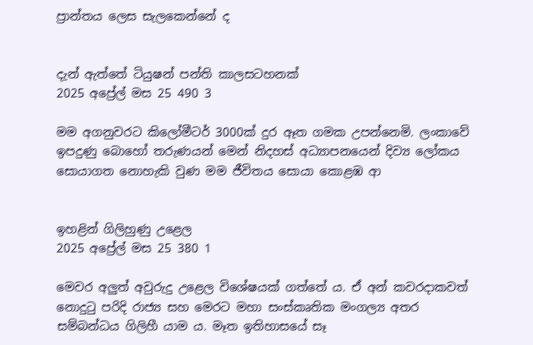ප්‍රාන්තය ලෙස සැලකෙන්නේ ද


දැන් ඇත්තේ ටියුෂන් පන්ති කාලසටහනක්
2025 අප්‍රේල් මස 25 490 3

මම අගනුවරට කිලෝමීටර් 3000ක් දුර ඈත ගමක උපන්නෙමි. ලංකාවේ ඉපදුණු බොහෝ තරුණයන් මෙන් නිදහස් අධ්‍යාපනයෙන් දිව්‍ය ලෝකය සොයාගත නොහැකි වුණ මම ජීවිතය සොයා කොළඹ ආ


ඉහළින් ගිලිහුණු උළෙල
2025 අප්‍රේල් මස 25 380 1

මෙවර අලු‍ත් අවුරුදු උළෙල විශේෂයක් ගත්තේ ය. ඒ අන් කවරදාකවත් නොදුටු පරිදි රාජ්‍ය සහ මෙරට මහා සංස්කෘතික මංගල්‍ය අතර සම්බන්ධය ගිලිහී යාම ය. මෑත ඉතිහාසයේ සෑ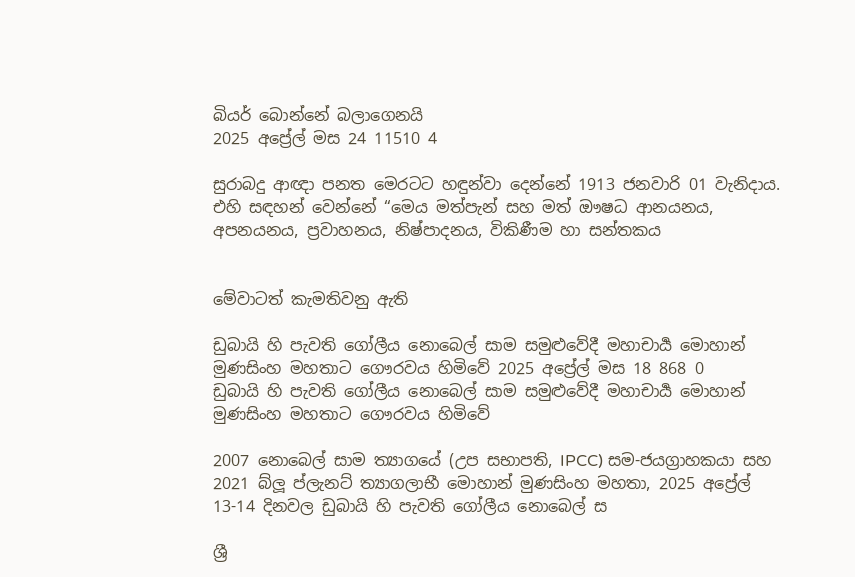බියර් බොන්නේ බලාගෙනයි
2025 අප්‍රේල් මස 24 11510 4

සුරාබදු ආඥා පනත මෙරටට හඳුන්වා දෙන්නේ 1913 ජනවාරි 01 වැනිදාය. එහි සඳහන් වෙන්නේ “මෙය මත්පැන් සහ මත් ඖෂධ ආනයනය, අපනයනය, ප්‍රවාහනය, නිෂ්පාදනය, විකිණීම හා සන්තකය


මේවාටත් කැමතිවනු ඇති

ඩුබායි හි පැවති ගෝලීය නොබෙල් සාම සමුළුවේදී මහාචාර්‍ය මොහාන් මුණසිංහ මහතාට ගෞරවය හිමිවේ 2025 අප්‍රේල් මස 18 868 0
ඩුබායි හි පැවති ගෝලීය නොබෙල් සාම සමුළුවේදී මහාචාර්‍ය මොහාන් මුණසිංහ මහතාට ගෞරවය හිමිවේ

2007 නොබෙල් සාම ත්‍යාගයේ (උප සභාපති, IPCC) සම-ජයග්‍රාහකයා සහ 2021 බ්ලූ ප්ලැනට් ත්‍යාගලාභී මොහාන් මුණසිංහ මහතා, 2025 අප්‍රේල් 13-14 දිනවල ඩුබායි හි පැවති ගෝලීය නොබෙල් ස

ශ්‍රී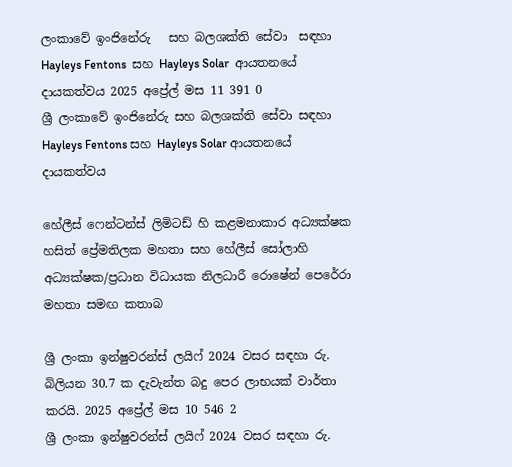ලංකාවේ ඉංජිනේරු   සහ බලශක්ති සේවා  සඳහා Hayleys Fentons  සහ Hayleys Solar  ආයතනයේ  දායකත්වය 2025 අප්‍රේල් මස 11 391 0
ශ්‍රී ලංකාවේ ඉංජිනේරු සහ බලශක්ති සේවා සඳහා Hayleys Fentons සහ Hayleys Solar ආයතනයේ දායකත්වය

හේලීස් ෆෙන්ටන්ස් ලිමිටඩ් හි කළමනාකාර අධ්‍යක්ෂක හසිත් ප්‍රේමතිලක මහතා සහ හේලීස් සෝලාහි අධ්‍යක්ෂක/ප්‍රධාන විධායක නිලධාරී රොෂේන් පෙරේරා මහතා සමඟ කතාබ

ශ්‍රී ලංකා ඉන්ෂුවරන්ස් ලයිෆ් 2024 වසර සඳහා රු. බිලියන 30.7 ක දැවැන්ත බදු පෙර ලාභයක් වාර්තා කරයි. 2025 අප්‍රේල් මස 10 546 2
ශ්‍රී ලංකා ඉන්ෂුවරන්ස් ලයිෆ් 2024 වසර සඳහා රු.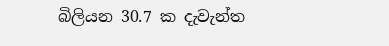බිලියන 30.7 ක දැවැන්ත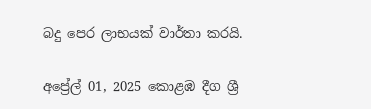බදු පෙර ලාභයක් වාර්තා කරයි.

අප්‍රේල් 01, 2025 කොළඹ දීග ශ්‍රී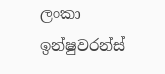ලංකා ඉන්ෂුවරන්ස්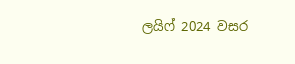ලයිෆ් 2024 වසර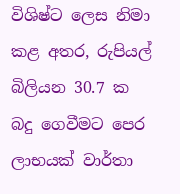විශිෂ්ට ලෙස නිමා කළ අතර, රුපියල් බිලියන 30.7 ක බදු ගෙවීමට පෙර ලාභයක් වාර්තා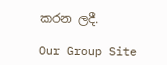කරන ලදී.

Our Group Site